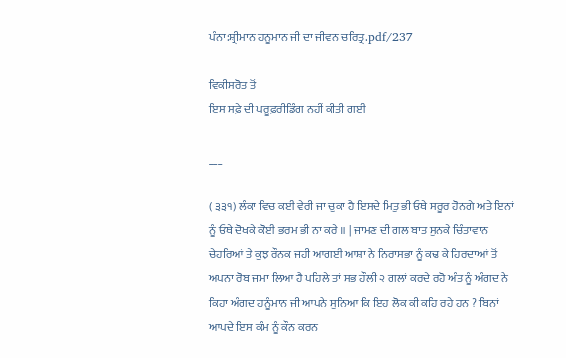ਪੰਨਾ:ਸ਼੍ਰੀਮਾਨ ਹਨੂਮਾਨ ਜੀ ਦਾ ਜੀਵਨ ਚਰਿਤ੍ਰ.pdf/237

ਵਿਕੀਸਰੋਤ ਤੋਂ
ਇਸ ਸਫ਼ੇ ਦੀ ਪਰੂਫ਼ਰੀਡਿੰਗ ਨਹੀਂ ਕੀਤੀ ਗਈ

___

( ੩੩੧) ਲੰਕਾ ਵਿਚ ਕਈ ਵੇਰੀ ਜਾ ਚੁਕਾ ਹੈ ਇਸਦੇ ਮਿਤੁ ਭੀ ਓਥੇ ਸਰੂਰ ਹੋਨਗੇ ਅਤੇ ਇਨਾਂ ਨੂੰ ਓਥੇ ਦੋਖਕੇ ਕੋਈ ਭਰਮ ਭੀ ਨਾ ਕਰੇ ॥ | ਜਾਮਣ ਦੀ ਗਲ ਬਾਤ ਸੁਨਕੇ ਚਿੰਤਾਵਾਨ ਚੇਹਰਿਆਂ ਤੇ ਕੁਝ ਰੌਨਕ ਜਹੀ ਆਗਈ ਆਸ਼ਾ ਨੇ ਨਿਰਾਸਭਾ ਨੂੰ ਕਢ ਕੇ ਹਿਰਦਾਆਂ ਤੋਂ ਅਪਨਾ ਰੋਬ ਜਮਾ ਲਿਆ ਹੈ ਪਹਿਲੇ ਤਾਂ ਸਭ ਹੌਲੀ ੨ ਗਲਾਂ ਕਰਦੇ ਰਹੋ ਅੰਤ ਨੂੰ ਅੰਗਦ ਨੇ ਕਿਹਾ ਅੰਗਦ ਹਨੂੰਮਾਨ ਜੀ ਆਪਨੇ ਸੁਨਿਆ ਕਿ ਇਹ ਲੋਕ ਕੀ ਕਹਿ ਰਹੇ ਹਨ ? ਬਿਨਾਂ ਆਪਦੇ ਇਸ ਕੰਮ ਨੂੰ ਕੌਨ ਕਰਨ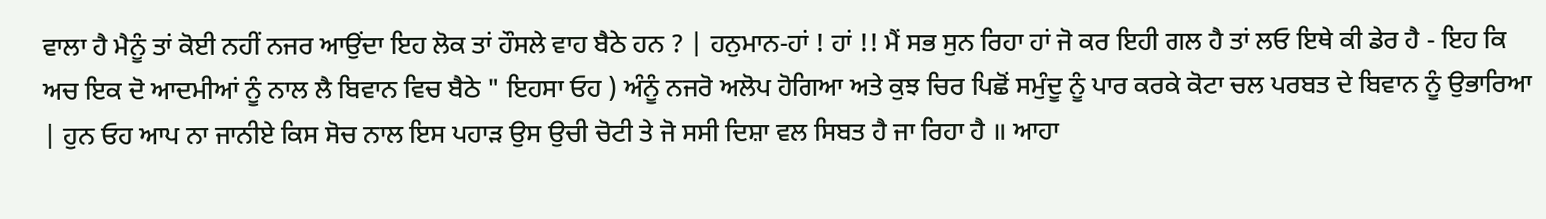ਵਾਲਾ ਹੈ ਮੈਨੂੰ ਤਾਂ ਕੋਈ ਨਹੀਂ ਨਜਰ ਆਉਂਦਾ ਇਹ ਲੋਕ ਤਾਂ ਹੌਸਲੇ ਵਾਹ ਬੈਠੇ ਹਨ ? | ਹਨੁਮਾਨ-ਹਾਂ ! ਹਾਂ !! ਮੈਂ ਸਭ ਸੁਨ ਰਿਹਾ ਹਾਂ ਜੋ ਕਰ ਇਹੀ ਗਲ ਹੈ ਤਾਂ ਲਓ ਇਥੇ ਕੀ ਡੇਰ ਹੈ - ਇਹ ਕਿ ਅਚ ਇਕ ਦੋ ਆਦਮੀਆਂ ਨੂੰ ਨਾਲ ਲੈ ਬਿਵਾਨ ਵਿਚ ਬੈਠੇ " ਇਹਸਾ ਓਹ ) ਅੰਨੂੰ ਨਜਰੋ ਅਲੋਪ ਹੋਗਿਆ ਅਤੇ ਕੁਝ ਚਿਰ ਪਿਛੋਂ ਸਮੁੰਦੂ ਨੂੰ ਪਾਰ ਕਰਕੇ ਕੋਟਾ ਚਲ ਪਰਬਤ ਦੇ ਬਿਵਾਨ ਨੂੰ ਉਭਾਰਿਆ | ਹੁਨ ਓਹ ਆਪ ਨਾ ਜਾਨੀਏ ਕਿਸ ਸੋਚ ਨਾਲ ਇਸ ਪਹਾੜ ਉਸ ਉਚੀ ਚੋਟੀ ਤੇ ਜੋ ਸਸੀ ਦਿਸ਼ਾ ਵਲ ਸਿਬਤ ਹੈ ਜਾ ਰਿਹਾ ਹੈ ॥ ਆਹਾ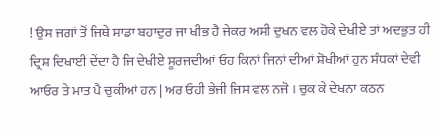! ਉਸ ਜਗਾਂ ਤੋਂ ਜਿਥੇ ਸਾਡਾ ਬਹਾਦੁਰ ਜਾ ਖੀਭ ਹੈ ਜੇਕਰ ਅਸੀ ਦੁਖਨ ਵਲ ਹੋਕੇ ਦੇਖੀਏ ਤਾਂ ਅਦਭੁਤ ਹੀ ਦ੍ਰਿਸ਼ ਦਿਖਾਈ ਦੇਂਦਾ ਹੈ ਜਿ ਦੇਖੀਏ ਸੂਰਜਦੀਆਂ ਓਹ ਕਿਨਾਂ ਜਿਨਾਂ ਦੀਆਂ ਸ਼ੋਖੀਆਂ ਹੁਨ ਸੰਧਕਾਂ ਦੇਵੀ ਆਓਰ ਤੇ ਮਾਤ ਪੈ ਚੁਕੀਆਂ ਹਨ | ਅਰ ਓਹੀ ਭੇਜੀ ਜਿਸ ਵਲ ਨਜੋ । ਚੁਕ ਕੇ ਦੇਖਨਾ ਕਠਨ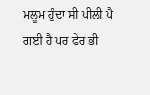ਮਲੂਮ ਹੁੰਦਾ ਸੀ ਪੀਲੀ ਪੈ ਗਈ ਹੈ ਪਰ ਫੇਰ ਭੀ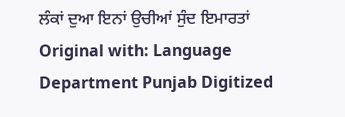ਲੰਕਾਂ ਦੁਆ ਇਨਾਂ ਉਚੀਆਂ ਸੁੰਦ ਇਮਾਰਤਾਂ Original with: Language Department Punjab Digitized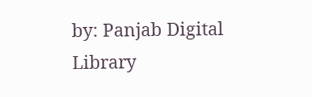by: Panjab Digital Library